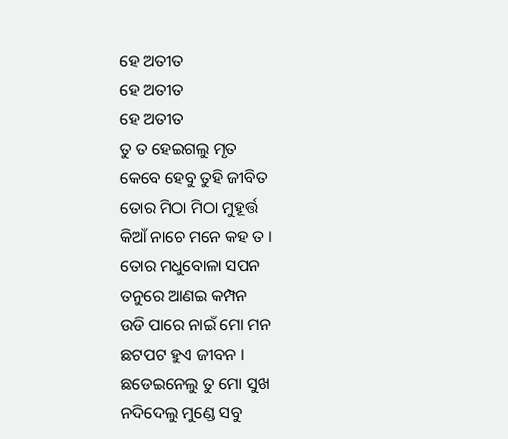ହେ ଅତୀତ
ହେ ଅତୀତ
ହେ ଅତୀତ
ତୁ ତ ହେଇଗଲୁ ମୃତ
କେବେ ହେବୁ ତୁହି ଜୀବିତ
ତୋର ମିଠା ମିଠା ମୁହୂର୍ତ୍ତ
କିଆଁ ନାଚେ ମନେ କହ ତ ।
ତୋର ମଧୁବୋଳା ସପନ
ତନୁରେ ଆଣଇ କମ୍ପନ
ଉଡି ପାରେ ନାଇଁ ମୋ ମନ
ଛଟପଟ ହୁଏ ଜୀବନ ।
ଛଡେଇନେଲୁ ତୁ ମୋ ସୁଖ
ନଦିଦେଲୁ ମୁଣ୍ଡେ ସବୁ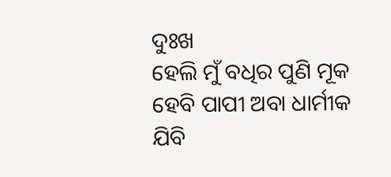ଦୁଃଖ
ହେଲି ମୁଁ ବଧିର ପୁଣି ମୂକ
ହେବି ପାପୀ ଅବା ଧାର୍ମୀକ
ଯିବି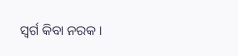ସ୍ବର୍ଗ କିବା ନରକ ।